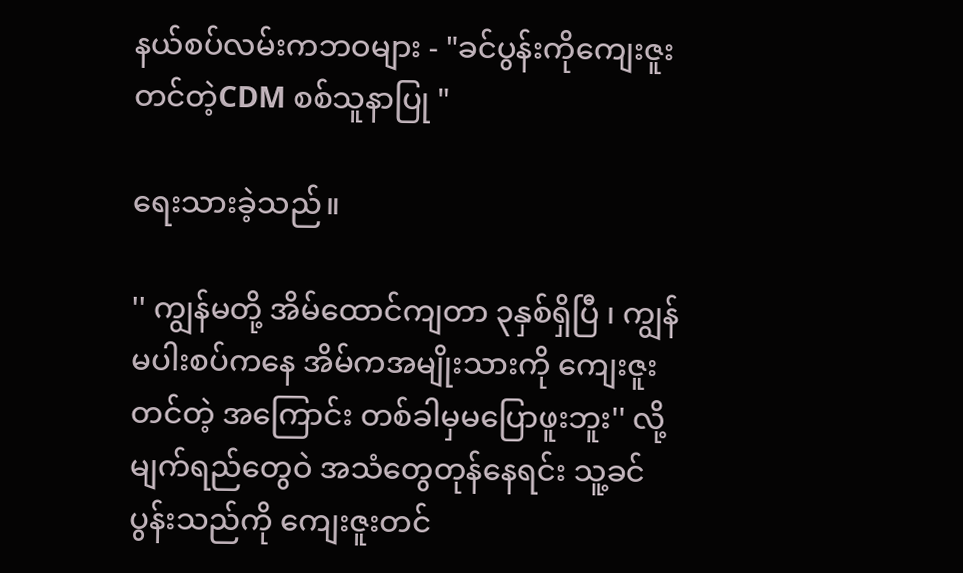နယ်စပ်လမ်းကဘဝများ - "ခင်ပွန်းကိုကျေးဇူးတင်တဲ့CDM စစ်သူနာပြု "

ရေးသားခဲ့သည်။

'' ကျွန်မတို့ အိမ်ထောင်ကျတာ ၃နှစ်ရှိပြီ ၊ ကျွန်မပါးစပ်ကနေ အိမ်ကအမျိုးသားကို ကျေးဇူးတင်တဲ့ အကြောင်း တစ်ခါမှမပြောဖူးဘူး'' လို့ မျက်ရည်တွေဝဲ အသံတွေတုန်နေရင်း သူ့ခင်ပွန်းသည်ကို ကျေးဇူးတင်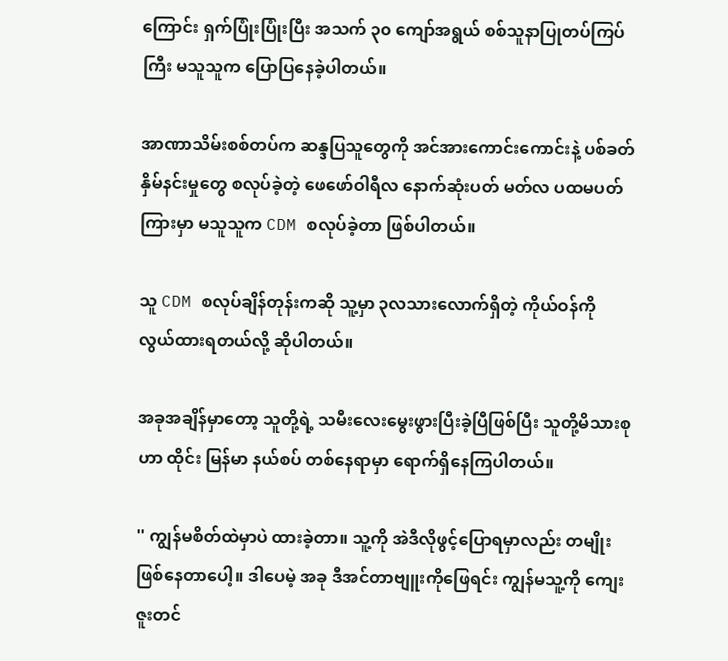ကြောင်း ရှက်ပြုံးပြုံးပြီး အသက် ၃၀ ကျော်အရွယ် စစ်သူနာပြုတပ်ကြပ်ကြီး မသူသူက ပြောပြနေခဲ့ပါတယ်။

အာဏာသိမ်းစစ်တပ်က ဆန္ဒပြသူတွေကို အင်အားကောင်းကောင်းနဲ့ ပစ်ခတ်နှိမ်နင်းမှုတွေ စလုပ်ခဲ့တဲ့ ဖေဖော်ဝါရီလ‌ နောက်ဆုံးပတ် မတ်လ ပထမပတ်ကြားမှာ မသူသူက CDM စလုပ်ခဲ့တာ ဖြစ်ပါတယ်။

သူ CDM စလုပ်ချိန်တုန်းကဆို သူ့မှာ ၃လသားလောက်ရှိတဲ့ ကိုယ်ဝန်ကို လွယ်ထားရတယ်လို့ ဆိုပါတယ်။

အခုအချိန်မှာတော့ သူတို့ရဲ့ သမီးလေးမွေးဖွားပြီးခဲ့ပြီဖြစ်ပြီး သူတို့မိသားစုဟာ ထိုင်း မြန်မာ နယ်စပ် တစ်နေရာမှာ ရောက်ရှိနေကြပါတယ်။

'' ကျွန်မစိတ်ထဲမှာပဲ ထားခဲ့တာ။ သူ့ကို အဲဒီလိုဖွင့်ပြောရမှာလည်း တမျိုးဖြစ်နေတာပေါ့။ ဒါပေမဲ့ အခု ဒီအင်တာဗျူးကိုဖြေရင်း ကျွန်မသူ့ကို ကျေးဇူးတင်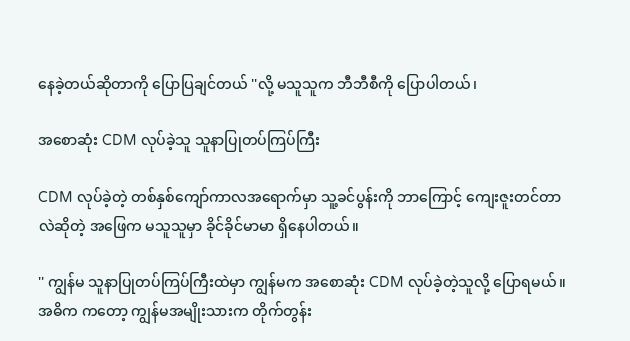နေခဲ့တယ်ဆိုတာကို ပြောပြချင်တယ် ''လို့ မသူသူက ဘီဘီစီကို ပြောပါတယ်၊

အစောဆုံး CDM လုပ်ခဲ့သူ သူနာပြုတပ်ကြပ်ကြီး

CDM လုပ်ခဲ့တဲ့ တစ်နှစ်ကျော်ကာလအရောက်မှာ သူ့ခင်ပွန်းကို ဘာကြောင့် ကျေးဇူးတင်တာလဲဆိုတဲ့ အဖြေက မသူသူမှာ ခိုင်ခိုင်မာမာ ရှိနေပါတယ်။

'' ကျွန်မ သူနာပြုတပ်ကြပ်ကြီးထဲမှာ ကျွန်မက အစောဆုံး CDM လုပ်ခဲ့တဲ့သူလို့ ပြောရမယ်။ အဓိက ကတော့ ကျွန်မအမျိုးသားက တိုက်တွန်း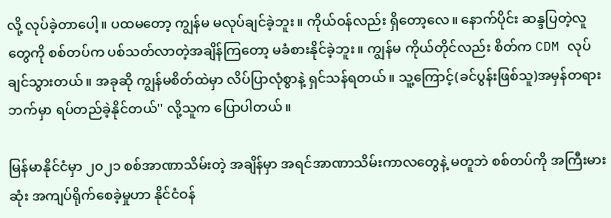လို့ လုပ်ခဲ့တာပေါ့။ ပထမတော့ ကျွန်မ မလုပ်ချင်ခဲ့ဘူး။ ကိုယ်ဝန်လည်း ရှိတော့လေ။ နောက်ပိုင်း ဆန္ဒပြတဲ့လူတွေကို စစ်တပ်က ပစ်သတ်လာတဲ့အချိန်ကြတော့ မခံစားနိုင်ခဲ့ဘူး။ ကျွန်မ ကိုယ်တိုင်လည်း စိတ်က CDM လုပ်ချင်သွားတယ်။ အခုဆို ကျွန်မစိတ်ထဲမှာ လိပ်ပြာလုံစွာနဲ့ ရှင်သန်ရတယ်။ သူ့ကြောင့်(ခင်ပွန်းဖြစ်သူ)အမှန်တရားဘက်မှာ ရပ်တည်ခဲ့နိုင်တယ်'' လို့သူက ပြောပါတယ်။

မြန်မာနိုင်ငံမှာ ၂၀၂၁ စစ်အာဏာသိမ်းတဲ့ အချိန်မှာ အရင်အာဏာသိမ်းကာလတွေနဲ့ မတူဘဲ စစ်တပ်ကို အကြီးမားဆုံး အကျပ်ရိုက်စေခဲ့မှုဟာ နိုင်ငံဝန်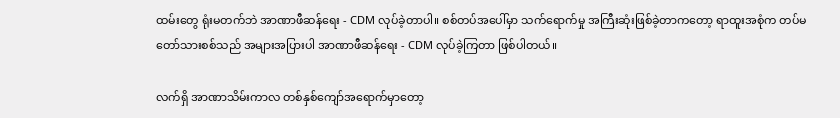ထမ်းတွေ ရုံးမတက်ဘဲ အာဏာဖီဆန်ရေး - CDM လုပ်ခဲ့တာပါ။ စစ်တပ်အပေါ်မှာ သက်ရောက်မှု အကြီးဆုံးဖြစ်ခဲ့တာကတော့ ရာထူးအစုံက တပ်မတော်သားစစ်သည် အများအပြားပါ အာဏာဖီဆန်ရေး - CDM လုပ်ခဲ့ကြတာ ဖြစ်ပါတယ်။

လက်ရှိ အာဏာသိမ်းကာလ တစ်နှစ်ကျော်အရောက်မှာတော့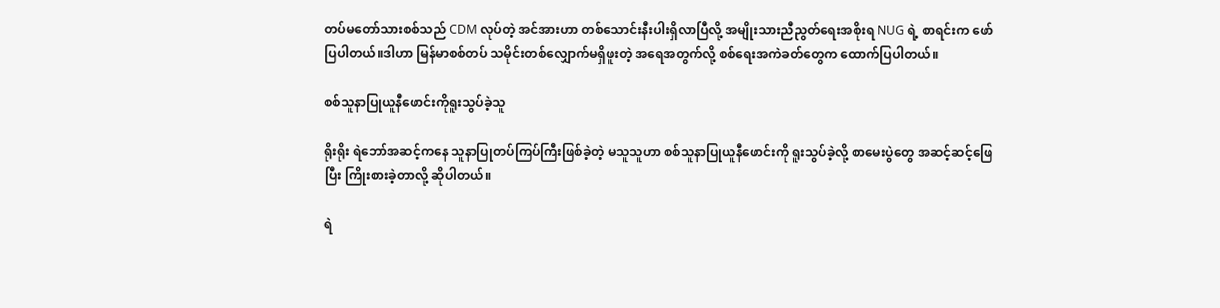တပ်မတော်သားစစ်သည် CDM လုပ်တဲ့ အင်အားဟာ တစ်သောင်းနီးပါးရှိလာပြီလို့ အမျိုးသားညီညွတ်ရေးအစိုးရ NUG ရဲ့ စာရင်းက ဖော်ပြပါတယ်။ဒါဟာ မြန်မာစစ်တပ် သမိုင်းတစ်လျှောက်မရှိဖူးတဲ့ အရေအတွက်လို့ စစ်ရေးအကဲခတ်တွေက ထောက်ပြပါတယ်။

စစ်သူနာပြုယူနီဖောင်းကိုရူးသွပ်ခဲ့သူ

ရိုးရိုး ရဲဘော်အဆင့်ကနေ သူနာပြုတပ်ကြပ်ကြီးဖြစ်ခဲ့တဲ့ မသူသူဟာ စစ်သူနာပြုယူနီဖောင်းကို ရူးသွပ်ခဲ့လို့ စာမေးပွဲတွေ အဆင့်ဆင့်ဖြေပြီး ကြိုးစားခဲ့တာလို့ ဆိုပါတယ်။

ရဲ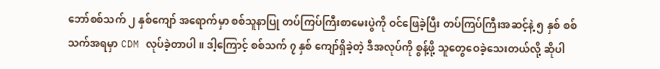ဘော်စစ်သက် ၂ နှစ်ကျော် အရောက်မှာ စစ်သူနာပြု တပ်ကြပ်ကြီးစာမေးပွဲကို ဝင်ဖြေခဲ့ပြီး တပ်ကြပ်ကြီးအဆင့်နဲ့ ၅ နှစ် စစ်သက်အရမှာ CDM လုပ်ခဲ့တာပါ။ ဒါ့ကြောင့် စစ်သက် ၇ နှစ် ကျော်ရှိခဲ့တဲ့ ဒီအလုပ်ကို စွန့်ဖို့ သူတွေဝေခဲ့သေးတယ်လို့ ဆိုပါ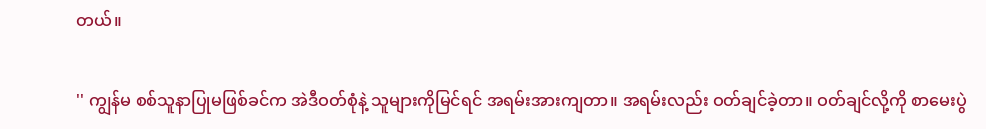တယ်။

'' ကျွန်မ စစ်သူနာပြုမဖြစ်ခင်က အဲဒီဝတ်စုံနဲ့ သူများကိုမြင်ရင် အရမ်းအားကျတာ။ အရမ်းလည်း ဝတ်ချင်ခဲ့တာ။ ဝတ်ချင်လို့ကို စာမေးပွဲ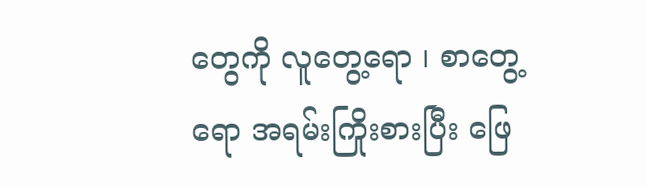တွေကို လူတွေ့ရော ၊ စာတွေ့ရော အရမ်းကြိုးစားပြီး ဖြေ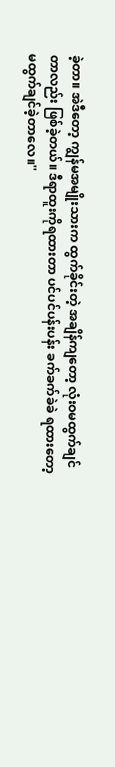ခဲ့တာ။ အဲဒီတော့ ကျွန်မအမျိုးသားက ထွက်ခိုင်းတဲ့ အချိန်ကျတော့ လုံးဝမထွက်ချင်တာလည်း ဖြစ်ခဲ့တယ်။ ဒီရာထူးကိုရထားတာ ပင်ပင်ပန်းပန်း ခက်ခက်ခဲခဲ ရထားတော့ မထွက်ချင်ခဲ့တာလေ။''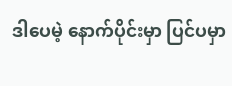ဒါပေမဲ့ နောက်ပိုင်းမှာ ပြင်ပမှာ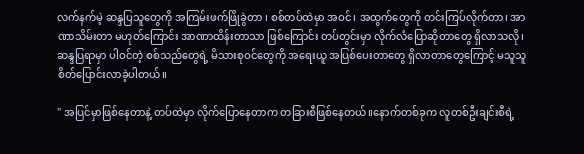လက်နက်မဲ့ ဆန္ဒပြသူတွေကို အကြမ်းဖက်ဖြိုခွဲတာ ၊ စစ်တပ်ထဲမှာ အဝင်၊ အထွက်တွေကို တင်းကြပ်လိုက်တာ၊ အာဏာသိမ်းတာ မဟုတ်ကြောင်း အာဏာထိန်းတာသာ ဖြစ်ကြောင်း တပ်တွင်းမှာ လိုက်လံပြောဆိုတာတွေ ရှိလာသလို၊ ဆန္ဒပြရာမှာ ပါဝင်တဲ့ စစ်သည်တွေရဲ့ မိသားစုဝင်တွေကို အရေးယူ အပြစ်ပေးတာတွေ ရှိလာတာတွေကြောင့် မသူသူ စိတ်ပြောင်းလာခဲ့ပါတယ်။

'' အပြင်မှာဖြစ်နေတာနဲ့ တပ်ထဲမှာ လိုက်ပြောနေတာက တခြားစီဖြစ်နေတယ်။နောက်တစ်ခုက လူတစ်ဦးချင်းစီရဲ့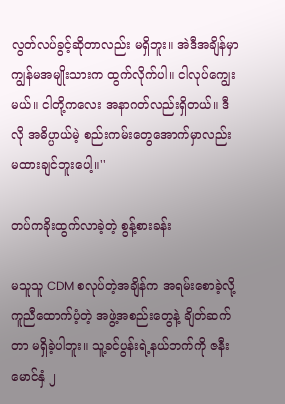လွတ်လပ်ခွင့်ဆိုတာလည်း မရှိဘူး။ အဲဒီအချိန်မှာ ကျွန်မအမျိုးသားက ထွက်လိုက်ပါ။ ငါလုပ်ကျွေးမယ်။ ငါတို့ကလေး အနာဂတ်လည်းရှိတယ်။ ဒီလို အဓိပ္ပာယ်မဲ့ စည်းကမ်းတွေအောက်မှာလည်း မထားချင်ဘူးပေါ့။''

တပ်ကခိုးထွက်လာခဲ့တဲ့ စွန့်စားခန်း

မသူသူ CDM စလုပ်တဲ့အချိန်က အရမ်းစောခဲ့လို့ ကူညီထောက်ပံ့တဲ့ အဖွဲ့အစည်းတွေနဲ့ ချိတ်ဆက်တာ မရှိခဲ့ပါဘူး။ သူ့ခင်ပွန်းရဲ့နယ်ဘက်ကို ဇနီးမောင်နှံ ၂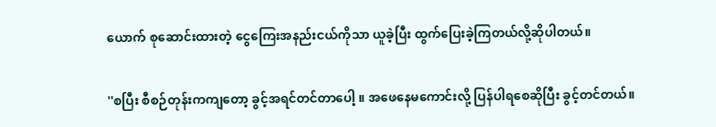ယောက် စုဆောင်းထားတဲ့ ငွေကြေးအနည်းငယ်ကိုသာ ယူခဲ့ပြီး ထွက်ပြေးခဲ့ကြတယ်လို့ဆိုပါတယ်။

''စပြီး စီစဉ်တုန်းကကျတော့ ခွင့်အရင်တင်တာပေါ့ ။ အဖေနေမကောင်းလို့ ပြန်ပါရစေဆိုပြီး ခွင့်တင်တယ်။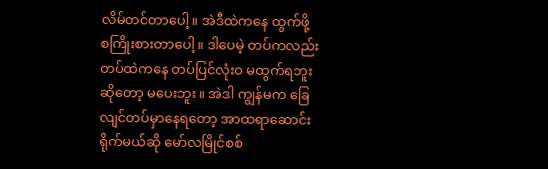လိမ်တင်တာပေါ့။ အဲဒီထဲကနေ ထွက်ဖို့ စကြိုးစားတာပေါ့။ ဒါပေမဲ့ တပ်ကလည်း တပ်ထဲကနေ တပ်ပြင်လုံးဝ မထွက်ရဘူးဆိုတော့ မပေးဘူး။ အဲဒါ ကျွန်မက ခြေလျင်တပ်မှာနေရတော့ အာထရာဆောင်းရိုက်မယ်ဆို မော်လမြိုင်စစ်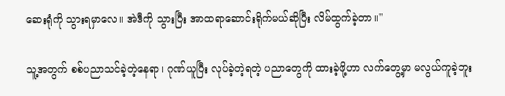ဆေးရုံကို သွားရမှာလေ။ အဲဒီကို သွားပြီး အာထရာဆောင်းရိုက်မယ်ဆိုပြီး လိမ်ထွက်ခဲ့တာ။''

သူ့အတွက် စစ်ပညာသင်ခဲ့တဲ့နေရာ၊ ဂုဏ်ယူပြီး လုပ်ခဲ့တဲ့ရတဲ့ ပညာတွေကို ထားခဲ့ဖို့ဟာ လက်တွေ့မှာ မလွယ်ကူခဲ့ဘူး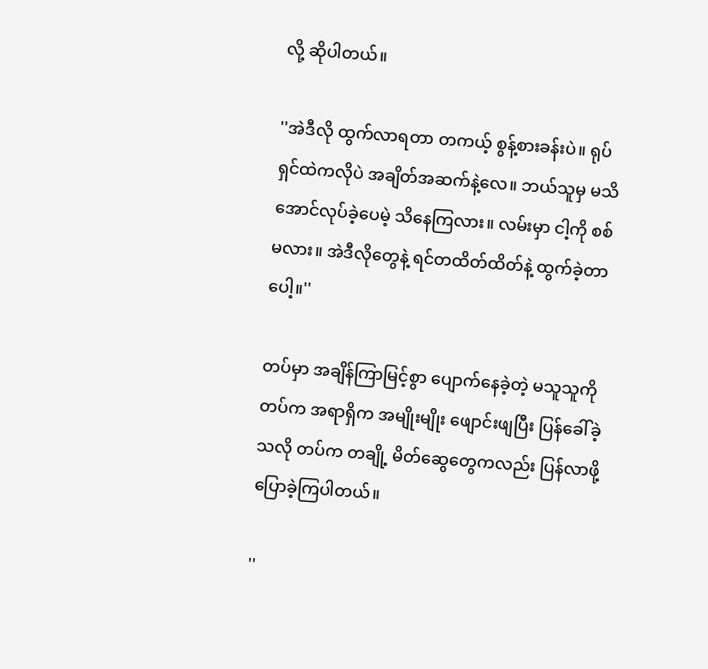လို့ ဆိုပါတယ်။

''အဲဒီလို ထွက်လာရတာ တကယ့် စွန့်စားခန်းပဲ။ ရုပ်ရှင်ထဲကလိုပဲ အချိတ်အဆက်နဲ့လေ။ ဘယ်သူမှ မသိအောင်လုပ်ခဲ့ပေမဲ့ သိနေကြလား။ လမ်းမှာ ငါ့ကို စစ်မလား။ အဲဒီလိုတွေနဲ့ ရင်တထိတ်ထိတ်နဲ့ ထွက်ခဲ့တာပေါ့။''

တပ်မှာ အချိန်ကြာမြင့်စွာ ပျောက်နေခဲ့တဲ့ မသူသူကို တပ်က အရာရှိက အမျိုးမျိုး ဖျောင်းဖျပြီး ပြန်ခေါ်ခဲ့သလို တပ်က တချို့ မိတ်ဆွေတွေကလည်း ပြန်လာဖို့ ပြောခဲ့ကြပါတယ်။

''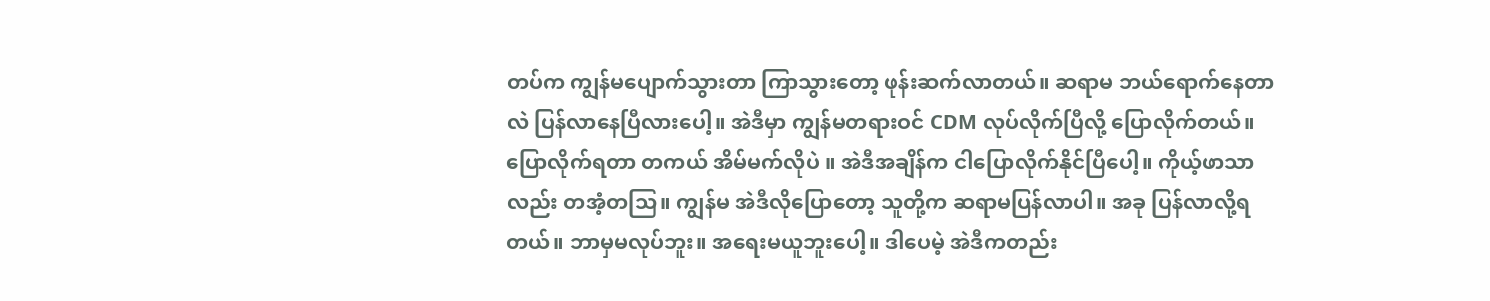တပ်က ကျွန်မပျောက်သွားတာ ကြာသွားတော့ ဖုန်းဆက်လာတယ်။ ဆရာမ ဘယ်ရောက်နေတာလဲ ပြန်လာနေပြီလားပေါ့။ အဲဒီမှာ ကျွန်မတရားဝင် CDM လုပ်လိုက်ပြီလို့ ပြောလိုက်တယ်။ ပြောလိုက်ရတာ တကယ် အိမ်မက်လိုပဲ ။ အဲဒီအချိန်က ငါပြောလိုက်နိုင်ပြီပေါ့။ ကိုယ့်ဖာသာလည်း တအံ့တသြ။ ကျွန်မ အဲဒီလိုပြောတော့ သူတို့က ဆရာမပြန်လာပါ။ အခု ပြန်လာလို့ရတယ်။ ဘာမှမလုပ်ဘူး။ အရေးမယူဘူးပေါ့။ ဒါပေမဲ့ အဲဒီကတည်း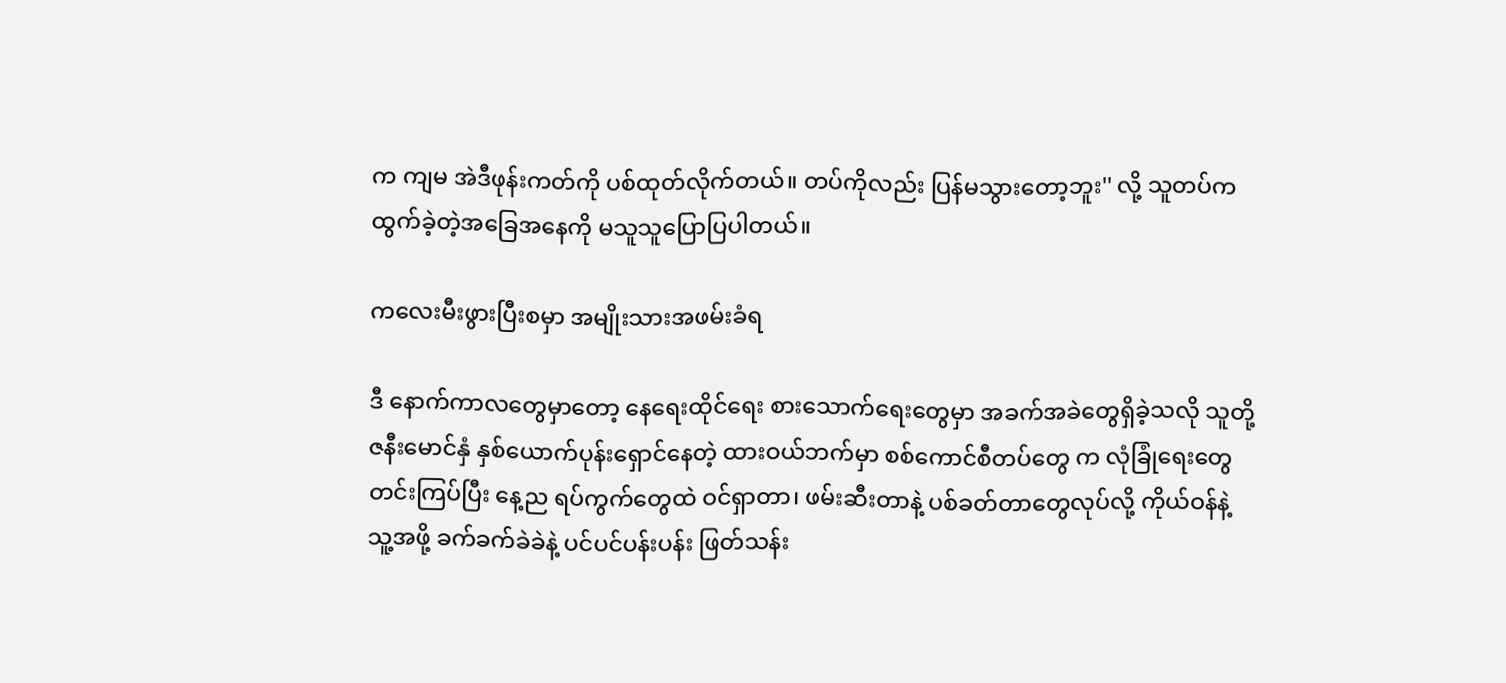က ကျမ အဲဒီဖုန်းကတ်ကို ပစ်ထုတ်လိုက်တယ်။ တပ်ကိုလည်း ပြန်မသွားတော့ဘူး'' လို့ သူတပ်က ထွက်ခဲ့တဲ့အ‌ခြေအနေကို မသူသူပြောပြပါတယ်။

ကလေးမီးဖွားပြီးစမှာ အမျိုးသားအဖမ်းခံရ

ဒီ နောက်ကာလတွေမှာတော့ နေရေးထိုင်ရေး စားသောက်ရေးတွေမှာ အခက်အခဲတွေရှိခဲ့သလို သူတို့ ဇနီးမောင်နှံ နှစ်ယောက်ပုန်းရှောင်နေတဲ့ ထားဝယ်ဘက်မှာ စစ်ကောင်စီတပ်တွေ က လုံခြုံရေးတွေ တင်းကြပ်ပြီး နေ့ည ရပ်ကွက်တွေထဲ ဝင်ရှာတာ၊ ဖမ်းဆီးတာနဲ့ ပစ်ခတ်တာတွေလုပ်လို့ ကိုယ်ဝန်နဲ့ သူ့အဖို့ ခက်ခက်ခဲခဲနဲ့ ပင်ပင်ပန်းပန်း ဖြတ်သန်း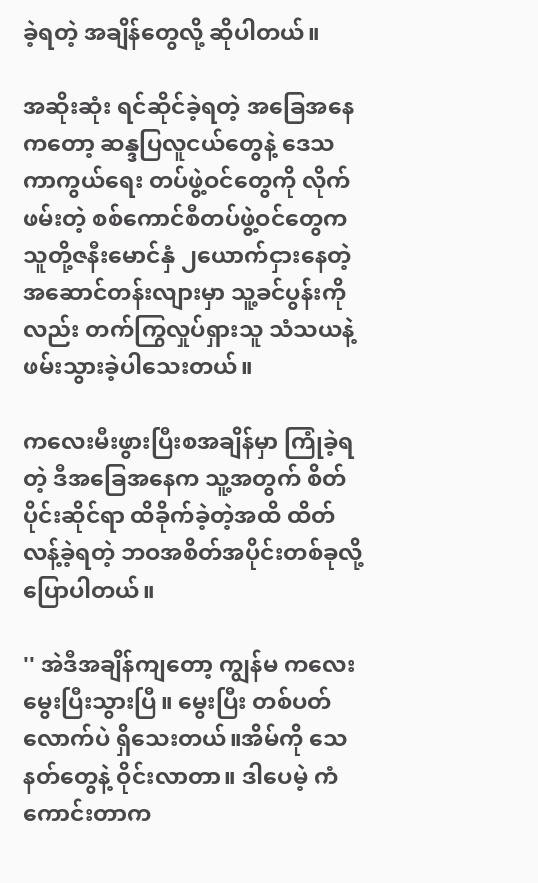ခဲ့ရတဲ့ အချိန်တွေလို့ ဆိုပါတယ်။

အဆိုးဆုံး ရင်ဆိုင်ခဲ့ရတဲ့ အခြေအနေကတော့ ဆန္ဒပြလူငယ်တွေနဲ့ ဒေသကာကွယ်ရေး တပ်ဖွဲ့ဝင်တွေကို လိုက်ဖမ်းတဲ့ စစ်ကောင်စီတပ်ဖွဲ့ဝင်တွေက သူတို့ဇနီးမောင်နှံ ၂ယောက်ငှားနေတဲ့ အဆောင်တန်းလျားမှာ သူ့ခင်ပွန်းကိုလည်း တက်ကြွလှုပ်ရှားသူ သံသယနဲ့ ဖမ်းသွားခဲ့ပါသေးတယ်။

ကလေးမီးဖွားပြီးစအချိန်မှာ ကြုံခဲ့ရတဲ့ ဒီအခြေအနေက သူ့အတွက် စိတ်ပိုင်းဆိုင်ရာ ထိခိုက်ခဲ့တဲ့အထိ ထိတ်လန့်ခဲ့ရတဲ့ ဘဝအစိတ်အပိုင်းတစ်ခုလို့ ပြောပါတယ်။

'' အဲဒီအချိန်ကျတော့ ကျွန်မ ကလေးမွေးပြီးသွားပြီ။ မွေးပြီး တစ်ပတ်လောက်ပဲ ရှိသေးတယ်။အိမ်ကို သေနတ်တွေနဲ့ ဝိုင်းလာတာ။ ဒါပေမဲ့ ကံကောင်းတာက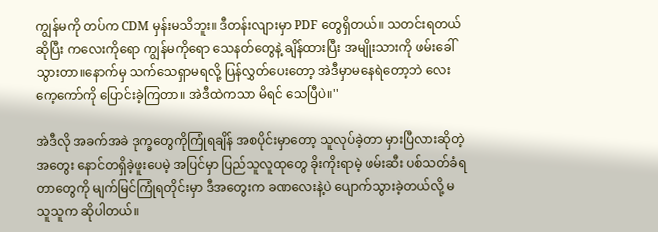ကျွန်မကို တပ်က CDM မှန်းမသိဘူး။ ဒီတန်းလျားမှာ PDF တွေရှိတယ်။ သတင်းရတယ်ဆိုပြီး ကလေးကိုရော ကျွန်မကိုရော သေနတ်တွေနဲ့ ချိန်ထားပြီး အမျိုးသားကို ဖမ်းခေါ်သွားတာ။နောက်မှ သက်သေရှာမရလို့ ပြန်လွှတ်ပေးတော့ အဲဒီမှာမနေရဲတော့ဘဲ လေးကေ့ကော်ကို ပြောင်းခဲ့ကြတာ။ အဲဒီထဲကသာ မိရင် သေပြီပဲ။''

အဲဒီလို အခက်အခဲ ဒုက္ခတွေကိုကြုံရချိန် အစပိုင်းမှာတော့ သူလုပ်ခဲ့တာ မှားပြီလားဆိုတဲ့ အတွေး နောင်တရှိခဲ့ဖူးပေမဲ့ အပြင်မှာ ပြည်သူလူထုတွေ ခိုးကိုးရာမဲ့ ဖမ်းဆီး ပစ်သတ်ခံရတာတွေကို မျက်မြင်ကြုံရတိုင်းမှာ ဒီအတွေးက ခဏလေးနဲ့ပဲ ပျောက်သွားခဲ့တယ်လို့ မသူသူက ဆိုပါတယ်။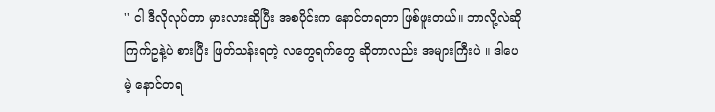'' ငါ ဒီလိုလုပ်တာ မှားလားဆိုပြီး အစပိုင်းက နောင်တရတာ ဖြစ်ဖူးတယ်။ ဘာလို့လဲဆို ကြက်ဥနဲ့ပဲ စားပြီး ဖြတ်သန်းရတဲ့ လတွေရက်တွေ ဆိုတာလည်း အများကြီးပဲ ။ ဒါပေမဲ့ နောင်တရ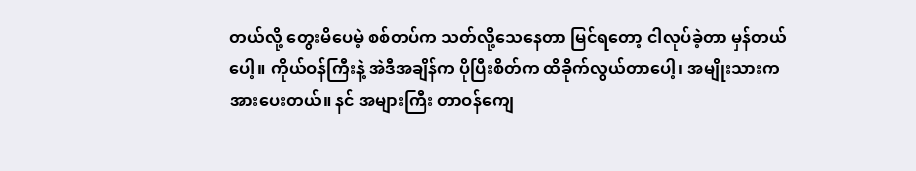တယ်လို့ တွေးမိပေမဲ့ စစ်တပ်က သတ်လို့သေနေတာ မြင်ရ‌တော့ ငါလုပ်ခဲ့တာ မှန်တယ်ပေါ့။ ကိုယ်ဝန်ကြီးနဲ့ အဲဒီအချိန်က ပိုပြီးစိတ်က ထိခိုက်လွယ်တာပေါ့၊ အမျိုးသားက အားပေးတယ်။ နင် အများကြီး တာဝန်ကျေ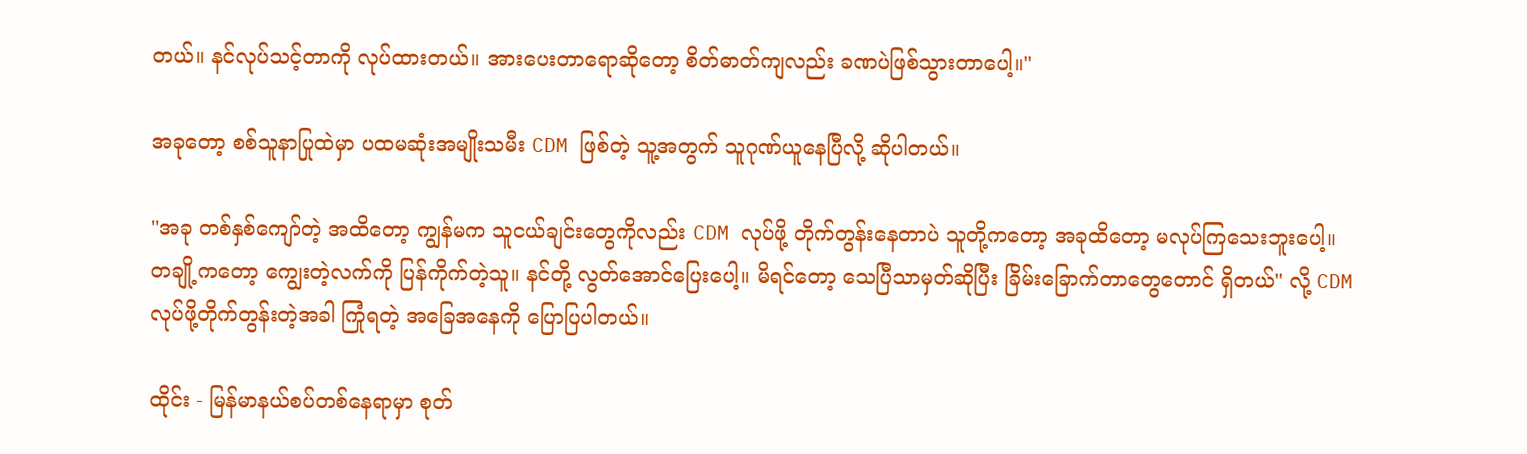တယ်။ နင်လုပ်သင့်တာကို လုပ်ထားတယ်။ အားပေးတာရောဆိုတော့ စိတ်ဓာတ်ကျလည်း ခဏပဲဖြစ်သွားတာပေါ့။''

အခုတော့ စစ်သူနာပြုထဲမှာ ပထမဆုံးအမျိုးသမီး CDM ဖြစ်တဲ့ သူ့အတွက် သူဂုဏ်ယူနေပြီလို့ ဆိုပါတယ်။

''အခု တစ်နှစ်ကျော်တဲ့ အထိတော့ ကျွန်မက သူငယ်ချင်းတွေကိုလည်း CDM လုပ်ဖို့ တိုက်တွန်းနေတာပဲ သူတို့ကတော့ အခုထိတော့ မလုပ်ကြသေးဘူးပေါ့။ တချို့ကတော့ ကျွေးတဲ့လက်ကို ပြန်ကိုက်တဲ့သူ။ နင်တို့ လွတ်အောင်ပြေးပေါ့။ မိရင်တော့ သေပြီသာမှတ်ဆိုပြီး ခြိမ်းခြောက်တာတွေတောင် ရှိတယ်'' လို့ CDM လုပ်ဖို့တိုက်တွန်းတဲ့အခါ ကြုံရတဲ့ အခြေအနေကို ပြောပြပါတယ်။

ထိုင်း - မြန်မာနယ်စပ်တစ်နေရာမှာ စုတ်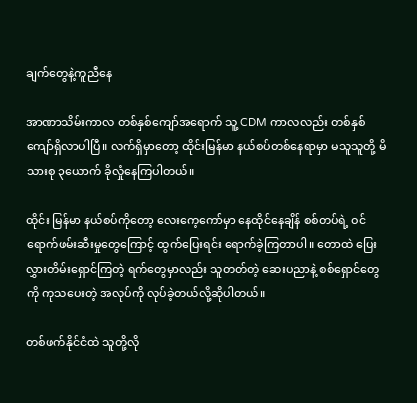ချက်တွေနဲ့ကူညီနေ

အာဏာသိမ်းကာလ တစ်နှစ်ကျော်အရောက် သူ့ CDM ကာလလည်း တစ်နှစ်ကျော်ရှိလာပါပြီ။ လက်ရှိမှာတော့ ထိုင်းမြန်မာ နယ်စပ်တစ်နေရာမှာ မသူသူတို့ မိသားစု ၃ယောက် ခိုလှုံနေကြပါတယ်။

ထိုင်း မြန်မာ နယ်စပ်ကိုတော့ လေးကေ့ကော်မှာ နေထိုင်နေချိန် စစ်တပ်ရဲ့ ဝင်ရောက်ဖမ်းဆီးမှုတွေကြောင့် ထွက်ပြေးရင်း ရောက်ခဲ့ကြတာပါ။ တောထဲ ပြေးလွှားတိမ်းရှောင်ကြတဲ့ ရက်တွေမှာလည်း သူတတ်တဲ့ ဆေးပညာနဲ့ စစ်ရှောင်တွေကို ကုသပေးတဲ့ အလုပ်ကို လုပ်ခဲ့တယ်လို့ဆိုပါတယ်။

တစ်ဖက်နိုင်ငံထဲ သူတို့လို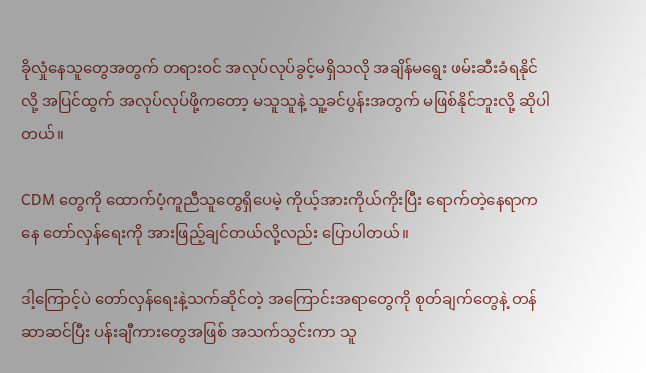ခိုလှုံနေသူတွေအတွက် တရားဝင် အလုပ်လုပ်ခွင့်မရှိသလို အချိန်မရွေး ဖမ်းဆီးခံရနိုင်လို့ အပြင်ထွက် အလုပ်လုပ်ဖို့ကတော့ မသူသူနဲ့ သူ့ခင်ပွန်းအတွက် မဖြစ်နိုင်ဘူးလို့ ဆိုပါတယ်။

CDM တွေကို ထောက်ပံ့ကူညီသူတွေရှိပေမဲ့ ကိုယ့်အားကိုယ်ကိုးပြီး ရောက်တဲ့နေရာကနေ တော်လှန်ရေးကို အားဖြည့်ချင်တယ်လို့လည်း ပြောပါတယ်။

ဒါ့ကြောင့်ပဲ တော်လှန်ရေးနဲ့သက်ဆိုင်တဲ့ အကြောင်းအရာတွေကို စုတ်ချက်တွေနဲ့ တန်ဆာဆင်ပြီး ပန်းချီကားတွေအဖြစ် အသက်သွင်းကာ သူ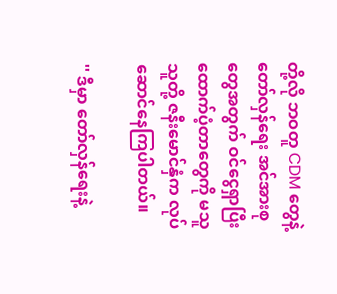တို့လို ဘဝတူ CDM တွေနဲ့ တော်လှန်ရေး အင်အားစုတွေအတွက် ဝင်ငွေရှာပြီး ထောက်ပံ့တာတွေကို မသူသူတို့ ဇနီးမောင်နှံက လုပ်ဆောင်နေကြပါတယ်။

'' ဒီမှာ တော်လှန်ရေးနဲ့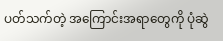ပတ်သက်တဲ့ အကြောင်းအရာတွေကို ပုံဆွဲ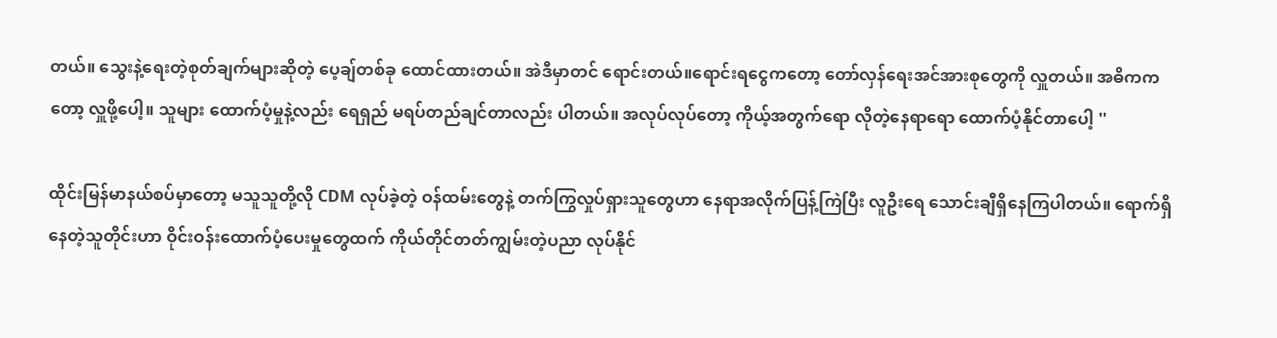တယ်။ သွေးနဲ့ရေးတဲ့စုတ်ချက်များဆိုတဲ့ ပေ့ချ်တစ်ခု ထောင်ထားတယ်။ အဲဒီမှာတင် ရောင်းတယ်။ရောင်းရငွေကတော့ တော်လှန်ရေးအင်အားစုတွေကို လှူတယ်။ အဓိကကတော့ လှူဖို့ပေါ့။ သူများ ထောက်ပံ့မှုနဲ့လည်း ရေရှည် မရပ်တည်ချင်တာလည်း ပါတယ်။ အလုပ်လုပ်တော့ ကိုယ့်အတွက်ရော လိုတဲ့နေရာရော ထောက်ပံ့နိုင်တာပေါ့ ''

ထိုင်းမြန်မာနယ်စပ်မှာတော့ မသူသူတို့လို CDM လုပ်ခဲ့တဲ့ ဝန်ထမ်းတွေနဲ့ တက်ကြွလှုပ်ရှားသူတွေဟာ နေရာအလိုက်ပြန့်ကြဲပြီး လူဦးရေ သောင်းချီရှိနေကြပါတယ်။ ရောက်ရှိနေတဲ့သူတိုင်းဟာ ဝိုင်းဝန်းထောက်ပံ့ပေးမှုတွေထက် ကိုယ်တိုင်တတ်ကျွမ်းတဲ့ပညာ လုပ်နိုင်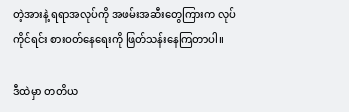တဲ့အားနဲ့ ရရာအလုပ်ကို အဖမ်းအဆီးတွေကြားက လုပ်ကိုင်ရင်း စားဝတ်နေရေးကို ဖြတ်သန်းနေကြတာပါ။

ဒီထဲမှာ တတိယ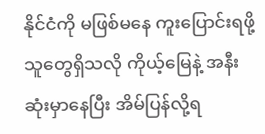နိုင်ငံကို မဖြစ်မနေ ကူးပြောင်းရဖို့သူတွေရှိသလို ကိုယ့်မြေနဲ့ အနီးဆုံးမှာနေပြီး အိမ်ပြန်လို့ရ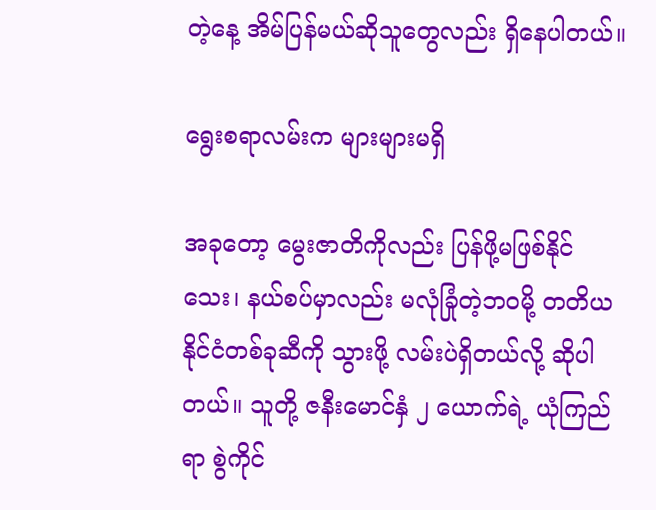တဲ့နေ့ အိမ်ပြန်မယ်ဆိုသူတွေလည်း ရှိနေပါတယ်။

ရွေးစရာလမ်းက များများမရှိ

အခုတော့ မွေးဇာတိကိုလည်း ပြန်ဖို့မဖြစ်နိုင်သေး၊ နယ်စပ်မှာလည်း မလုံခြုံတဲ့ဘဝမို့ တတိယနိုင်ငံတစ်ခုဆီကို သွားဖို့ လမ်းပဲရှိတယ်လို့ ဆိုပါတယ်။ သူတို့ ဇနီးမောင်နှံ ၂ ယောက်ရဲ့ ယုံကြည်ရာ စွဲကိုင်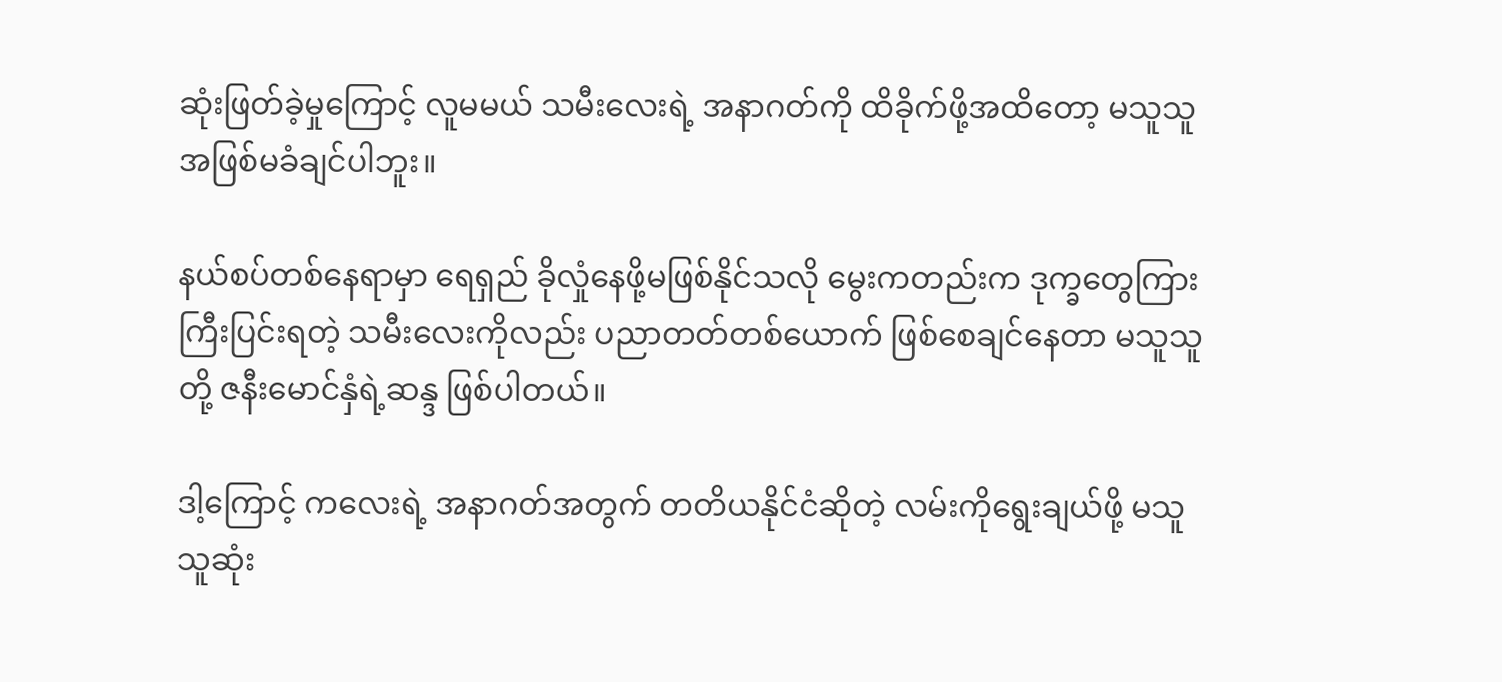ဆုံးဖြတ်ခဲ့မှုကြောင့် လူမမယ် သမီးလေးရဲ့ အနာဂတ်ကို ထိခိုက်ဖို့အထိတော့ မသူသူ အဖြစ်မခံချင်ပါဘူး။

နယ်စပ်တစ်နေရာမှာ ရေရှည် ခိုလှုံနေဖို့မဖြစ်နိုင်သလို မွေးကတည်းက ဒုက္ခတွေကြား ကြီးပြင်းရတဲ့ သမီးလေးကိုလည်း ပညာတတ်တစ်ယောက် ဖြစ်စေချင်နေတာ မသူသူတို့ ဇနီးမောင်နှံရဲ့ဆန္ဒ ဖြစ်ပါတယ်။

ဒါ့ကြောင့် ကလေးရဲ့ အနာဂတ်အတွက် တတိယနိုင်ငံဆိုတဲ့ လမ်းကိုရွေးချယ်ဖို့ မသူသူဆုံး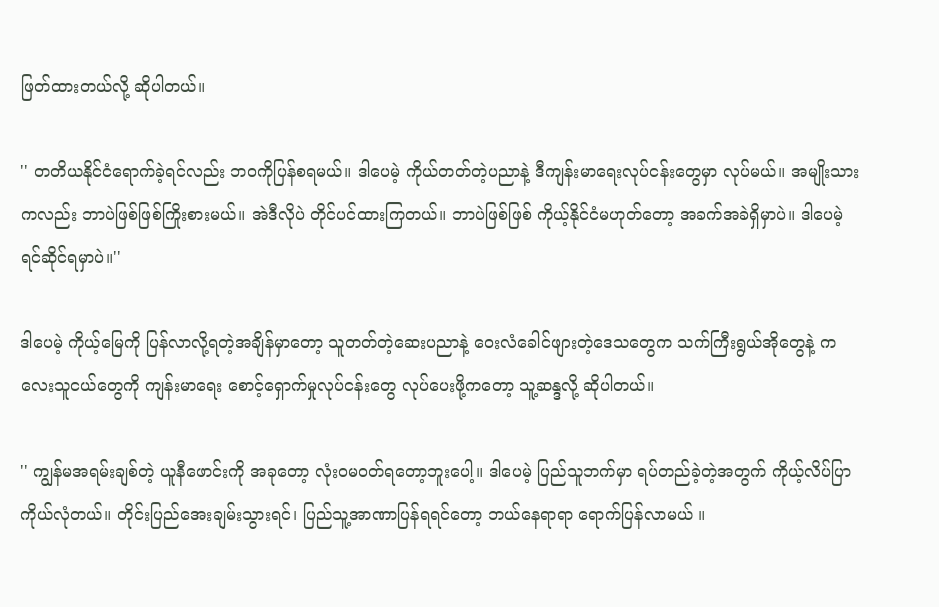ဖြတ်ထားတယ်လို့ ဆိုပါတယ်။

'' တတိယနိုင်ငံရောက်ခဲ့ရင်လည်း ဘဝကိုပြန်စရမယ်။ ဒါပေမဲ့ ကိုယ်တတ်တဲ့ပညာနဲ့ ဒီကျန်းမာရေးလုပ်ငန်းတွေမှာ လုပ်မယ်။ အမျိုးသားကလည်း ဘာပဲဖြစ်ဖြစ်ကြိုးစားမယ်။ အဲဒီလိုပဲ တိုင်ပင်ထားကြတယ်။ ဘာပဲဖြစ်ဖြစ် ကိုယ့်နိုင်ငံမဟုတ်တော့ အခက်အခဲရှိမှာပဲ။ ဒါပေမဲ့ ရင်ဆိုင်ရမှာပဲ။''

ဒါပေမဲ့ ကိုယ့်မြေကို ပြန်လာလို့ရတဲ့အချိန်မှာတော့ သူတတ်တဲ့ဆေးပညာနဲ့ ဝေးလံခေါင်ဖျားတဲ့ဒေသတွေက သက်ကြီးရွယ်အိုတွေနဲ့ ကလေးသူငယ်တွေကို ကျန်းမာရေး စောင့်ရှောက်မှုလုပ်ငန်းတွေ လုပ်ပေးဖို့ကတော့ သူ့ဆန္ဒလို့ ဆိုပါတယ်။

'' ကျွန်မအရမ်းချစ်တဲ့ ယူနီဖောင်းကို အခုတော့ လုံးဝမဝတ်ရတော့ဘူးပေါ့။ ဒါပေမဲ့ ပြည်သူဘက်မှာ ရပ်တည်ခဲ့တဲ့အတွက် ကိုယ့်လိပ်ပြာ ကိုယ်လုံတယ်။ တိုင်းပြည်အေးချမ်းသွားရင်၊ ပြည်သူ့အာဏာပြန်ရရင်တော့ ဘယ်နေရာရာ ရောက်ပြန်လာမယ် ။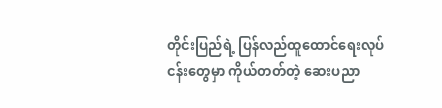တိုင်းပြည်ရဲ့ ပြန်လည်ထူထောင်ရေးလုပ်ငန်းတွေမှာ ကိုယ်တတ်တဲ့ ဆေးပညာ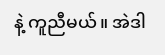နဲ့ ကူညီမယ်။ အဲဒါ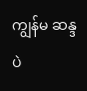ကျွန်မ ဆန္ဒပဲ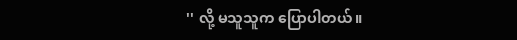'' လို့ မသူသူက ပြောပါတယ်။